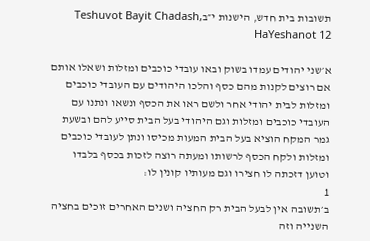תשובות בית חדש, הישנות י״בTeshuvot Bayit Chadash, HaYeshanot 12

א׳שני יהודים עמדו בשוק ובאו עובדי כוכבים ומזלות ושאלו אותם אם רוצים לקנות מהם כסף והלכו היהודים עם העובדי כוכבים ומזלות לבית יהודי אחר ולשם ראו את הכסף ונשאו ונתנו עם העובדי כוכבים ומזלות וגם היהודי בעל הבית סייע להם ובשעת גמר המקח הוציא בעל הבית המעות מכיסו ונתן לעובדי כוכבים ומזלות ולקח הכסף לרשותו ומעתה רוצה לזכות בכסף בלבדו וטוען דזכתה לו חצירו וגם מעותיו קונין לו:
1
ב׳תשובה אין לבעל הבית רק החציה ושנים האחרים זוכים בחציה השנייה וזה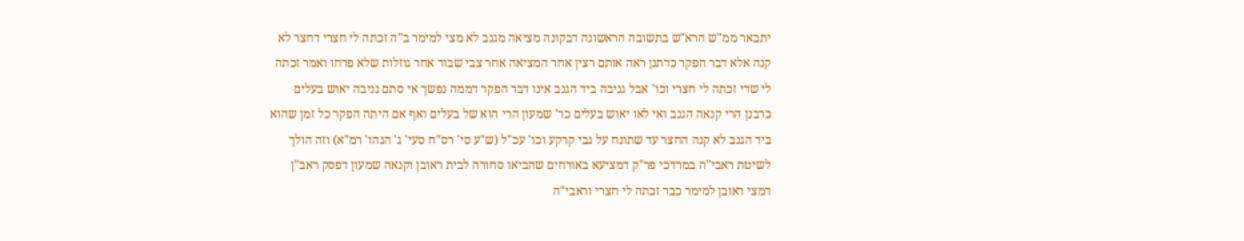יתבאר ממ"ש הרא"ש בתשובה הראשונה דבקונה מציאה מגנב לא מצי למימר ב"ה זכתה לי חצרי דחצר לא קנה אלא דבר הפקר כדתנן ראה אותם רצין אחר המציאה אחר צבי שבור אחר גוזלות שלא פרחו ואמר זכתה לי שדי זכתה לי חצרי וכו' אבל גניבה ביד הגנב אינו דבר הפקר דממה נפשך אי סתם גניבה יאוש בעלים כרבנן הרי קנאה הגנב ואי לאו יאוש בעלים כר' שמעון הרי הוא של בעלים ואף אם היתה הפקר כל זמן שהוא ביד הגנב לא קנה החצר עד שתונח על גבי קרקע וכו' עכ"ל (ש"ע סי' רס"ח סעי' ג' הגהו' רמ"א) וזה הולך לשיטת ראבי"ה במרדכי פר"ק דמציעא באורחים שהביאו סחורה לבית ראובן וקנאה שמעון דפסק ראב"ן דמצי ראובן למימר כבר זכתה לי חצרי וראבי"ה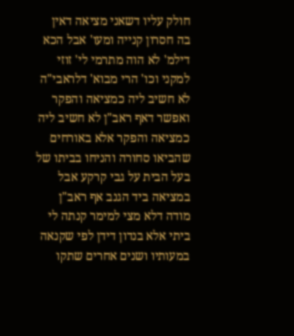חולק עליו דשאני מציאה דאין בה חסרון קנייה ומעו' אבל הכא דילמ' לא הוה מתרמי לי' זוזי למקני וכו' הרי מבוא' דלראבי"ה לא חשיב ליה כמציאה והפקר ואפשר דאף ראב"ן לא חשיב ליה כמציאה והפקר אלא באורחים שהביאו סחורה והניחו בביתו של בעל הבית על גבי קרקע אבל במציאה ביד הגנב אף ראב"ן מודה דלא מצי למימר קנתה לי ביתי אלא בנדון דידן לפי שקנאה במעותיו ושנים אחרים שתקו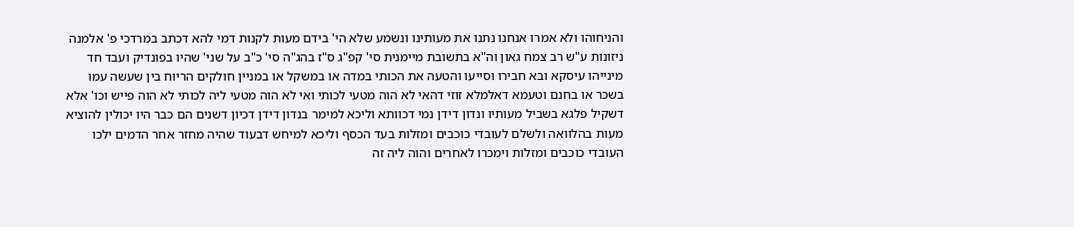והניחוהו ולא אמרו אנחנו נתנו את מעותינו ונשמע שלא הי' בידם מעות לקנות דמי להא דכתב במרדכי פ' אלמנה ניזונות ע"ש רב צמח גאון וה"א בתשובת מיימנית סי' קפ"ג ס"ז בהג"ה סי' כ"ב על שני' שהיו בפונדיק ועבד חד מינייהו עיסקא ובא חבירו וסייעו והטעה את הכותי במדה או במשקל או במניין חולקים הריוח בין שעשה עמו בשכר או בחנם וטעמא דאלמלא זוזי דהאי לא הוה מטעי לכותי ואי לא הוה מטעי ליה לכותי לא הוה פייש וכו' אלא דשקיל פלגא בשביל מעותיו ונדון דידן נמי דכוותא וליכא למימר בנדון דידן דכיון דשנים הם כבר היו יכולין להוציא מעות בהלוואה ולשלם לעובדי כוכבים ומזלות בעד הכסף וליכא למיחש דבעוד שהיה מחזר אחר הדמים ילכו העובדי כוכבים ומזלות וימכרו לאחרים והוה ליה זה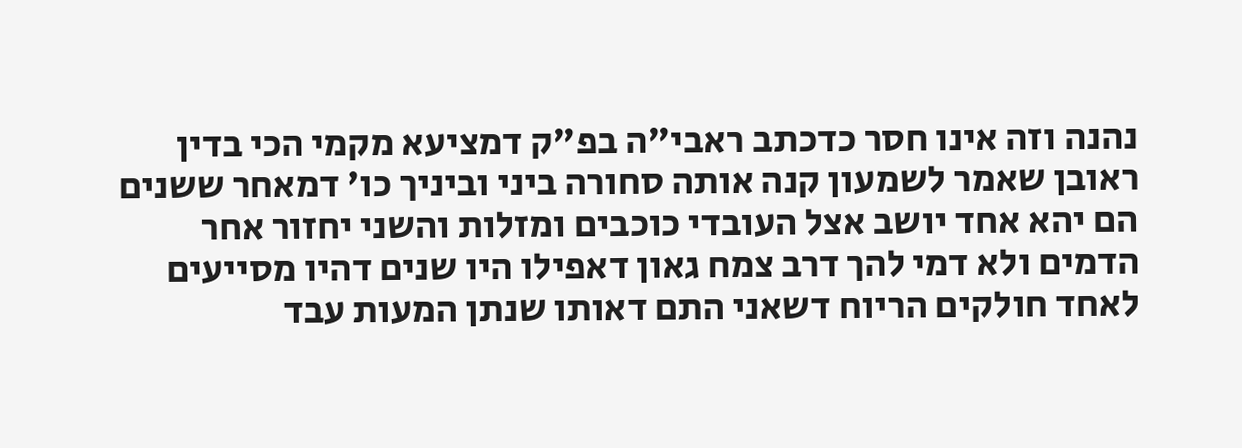נהנה וזה אינו חסר כדכתב ראבי"ה בפ"ק דמציעא מקמי הכי בדין ראובן שאמר לשמעון קנה אותה סחורה ביני וביניך כו' דמאחר ששנים הם יהא אחד יושב אצל העובדי כוכבים ומזלות והשני יחזור אחר הדמים ולא דמי להך דרב צמח גאון דאפילו היו שנים דהיו מסייעים לאחד חולקים הריוח דשאני התם דאותו שנתן המעות עבד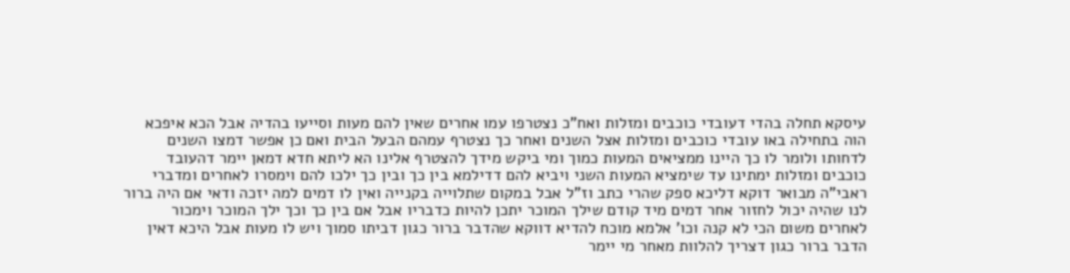עיסקא תחלה בהדי דעובדי כוכבים ומזלות ואח"כ נצטרפו עמו אחרים שאין להם מעות וסייעו בהדיה אבל הכא איפכא הוה בתחילה באו עובדי כוכבים ומזלות אצל השנים ואחר כך נצטרף עמהם הבעל הבית ואם כן אפשר דמצו השנים לדחותו ולומר לו כך היינו ממציאים המעות כמוך ומי ביקש מידך להצטרף אלינו הא ליתא חדא דמאן יימר דהעובד כוכבים ומזלות ימתינו עד שימציא המעות השני ויביא להם דדילמא בין כך ובין כך ילכו להם וימסרו לאחרים ומדברי ראבי"ה מבואר דוקא דליכא ספק שהרי כתב וז"ל אבל במקום שתלוייה בקנייה ואין לו דמים למה יזכה ודאי אם היה ברור לנו שהיה יכול לחזור אחר דמים מיד קודם שילך המוכר יתכן להיות כדבריו אבל אם בין כך וכך ילך המוכר וימכור לאחרים משום הכי לא קנה וכו' אלמא מוכח להדיא דווקא שהדבר ברור כגון דביתו סמוך ויש לו מעות אבל היכא דאין הדבר ברור כגון דצריך להלוות מאחר מי יימר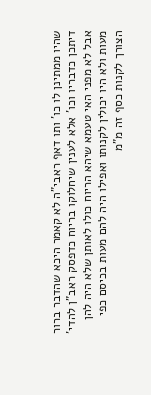שהיו ממתינן לו כו' ותו דאף ראבי"ה לא קאמר היכא שהדבר ברור דיתכן כדבריו וכו' אלא לענין שיחלוקו בריוח כדפסק ראב"ן להדי' אבל לא מפני האי טעמא שיהא הריוח כולו לאותן שלא היה להן מעות ולא היו יכולין לקנותו ואפילו היה להם מעות בכיסם כפי הצורך לקנות כסף זה מ"מ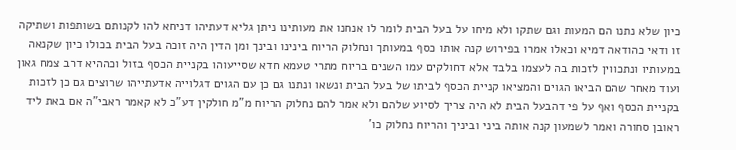כיון שלא נתנו הם המעות וגם שתקו ולא מיחו על בעל הבית לומר לו אנחנו את מעותינו ניתן גליא דעתיהו דניחא להו לקנותם בשותפות ושתיקה זו ודאי כהודאה דמיא וכאלו אמרו בפירוש קנה אותו כסף במעותך ונחלוק הריוח בינינו ובינך ומן הדין היה זוכה בעל הבית בכולו כיון שקנאה במעותיו ונתכווין לזכות בה לעצמו בלבד אלא דחולקים עמו השנים בריוח מתרי טעמא חדא שסייעוהו בקניית הכסף בזול וכההיא דרב צמח גאון ועוד מאחר שהם הביאו הגוים והמציאו קניית הכסף לביתו של בעל הבית ונשאו ונתנו גם כן עם הגוים דגלוייה אדעתייהו שרוצים גם כן לזכות בקניית הכסף ואף על פי דהבעל הבית לא היה צריך לסיוע שלהם ולא אמר להם נחלוק הריוח מ"מ חולקין דע"כ לא קאמר ראבי"ה אם באת ליד ראובן סחורה ואמר לשמעון קנה אותה ביני וביניך והריוח נחלוק כו'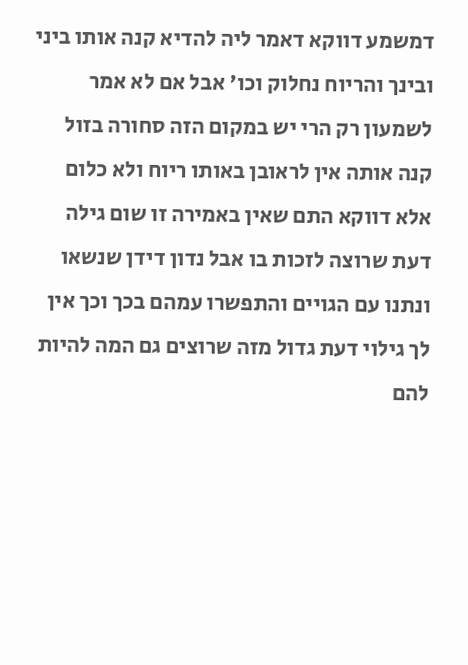דמשמע דווקא דאמר ליה להדיא קנה אותו ביני ובינך והריוח נחלוק וכו' אבל אם לא אמר לשמעון רק הרי יש במקום הזה סחורה בזול קנה אותה אין לראובן באותו ריוח ולא כלום אלא דווקא התם שאין באמירה זו שום גילה דעת שרוצה לזכות בו אבל נדון דידן שנשאו ונתנו עם הגויים והתפשרו עמהם בכך וכך אין לך גילוי דעת גדול מזה שרוצים גם המה להיות להם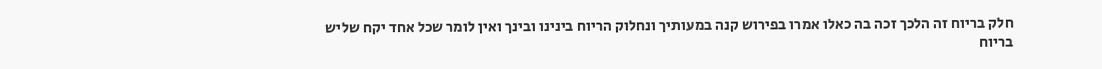חלק בריוח זה הלכך זכה בה כאלו אמרו בפירוש קנה במעותיך ונחלוק הריוח בינינו ובינך ואין לומר שכל אחד יקח שליש בריוח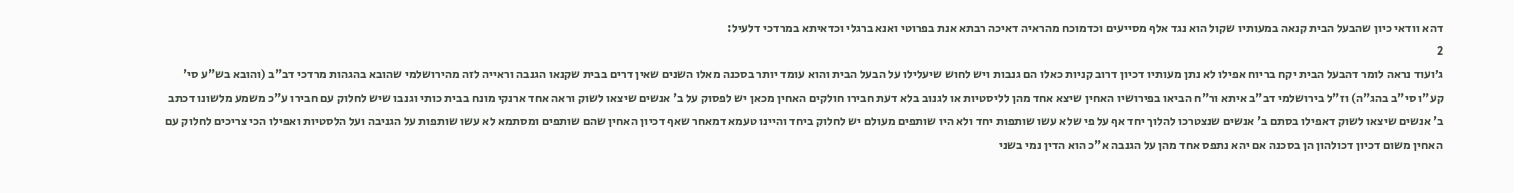דהא וודאי כיון שהבעל הבית קנאה במעותיו שקול הוא נגד אלף מסייעים וכדמוכח מהראיה דאיכה רבתא אנת בפרוטי ואנא ברגלי וכדאיתא במרדכי דלעיל:
2
ג׳ועוד נראה לומר דהבעל הבית יקח בריוח אפילו לא נתן מעותיו דכיון דרוב קניות כאלו הם גנבות ויש לחוש שיעלילו על הבעל הבית והוא עומד יותר בסכנה מאלו השנים שאין דרים בבית שקנאו הגנבה וראייה לזה מהירושלמי שהובא בהגהות מרדכי דב"ב (והובא בש"ע סי' קע"ו סי"ב בהג"ה) וז"ל בירושלמי דב"ב איתא ור"ח הביאו בפירושיו האחין שיצא אחד מהן לליסטיות או לגנוב בלא דעת חבירו חולקים האחין מכאן יש לפסוק על ב' אנשים שיצאו לשוק וראה אחד ארנקי מונח בבית כותי וגנבו שיש לחלוק עם חבירו ע"כ משמע מלשונו דכתב ב' אנשים שיצאו לשוק דאפילו בסתם ב' אנשים שנצטרכו להלוך יחד אף על פי שלא עשו שותפות יחד ולא היו שותפים מעולם יש לחלוק ביחד והיינו טעמא דמאחר שאף דכיון האחין שהם שותפים ומסתמא לא עשו שותפות על הגניבה ועל הלסטיות ואפילו הכי צריכים לחלוק עם האחין משום דכיון דכולהון הן בסכנה אם יהא נתפס אחד מהן על הגנבה א"כ הוא הדין נמי בשני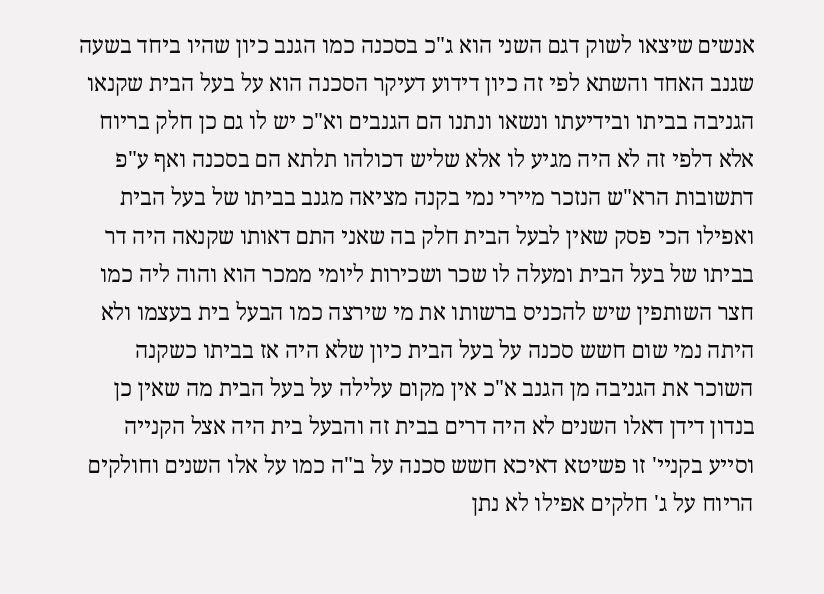אנשים שיצאו לשוק דגם השני הוא ג"כ בסכנה כמו הגנב כיון שהיו ביחד בשעה שגנב האחד והשתא לפי זה כיון דידוע דעיקר הסכנה הוא על בעל הבית שקנאו הגניבה בביתו ובידיעתו ונשאו ונתנו הם הגנבים וא"כ יש לו גם כן חלק בריוח אלא דלפי זה לא היה מגיע לו אלא שליש דכולהו תלתא הם בסכנה ואף ע"פ דתשובות הרא"ש הנזכר מיירי נמי בקנה מציאה מגנב בביתו של בעל הבית ואפילו הכי פסק שאין לבעל הבית חלק בה שאני התם דאותו שקנאה היה דר בביתו של בעל הבית ומעלה לו שכר ושכירות ליומי ממכר הוא והוה ליה כמו חצר השותפין שיש להכניס ברשותו את מי שירצה כמו הבעל בית בעצמו ולא היתה נמי שום חשש סכנה על בעל הבית כיון שלא היה אז בביתו כשקנה השוכר את הגניבה מן הגנב א"כ אין מקום עלילה על בעל הבית מה שאין כן בנדון דידן דאלו השנים לא היה דרים בבית זה והבעל בית היה אצל הקנייה וסייע בקניי' זו פשיטא דאיכא חשש סכנה על ב"ה כמו על אלו השנים וחולקים הריוח על ג' חלקים אפילו לא נתן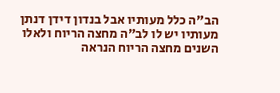הב"ה כלל מעותיו אבל בנדון דידן דנתן מעותיו יש לו לב"ה מחצה הריוח ולאלו השנים מחצה הריוח הנראה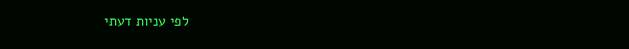לפי עניות דעתי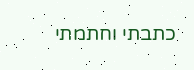כתבתי וחתמתי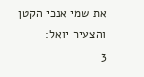את שמי אנכי הקטן והצעיר יואל:
3